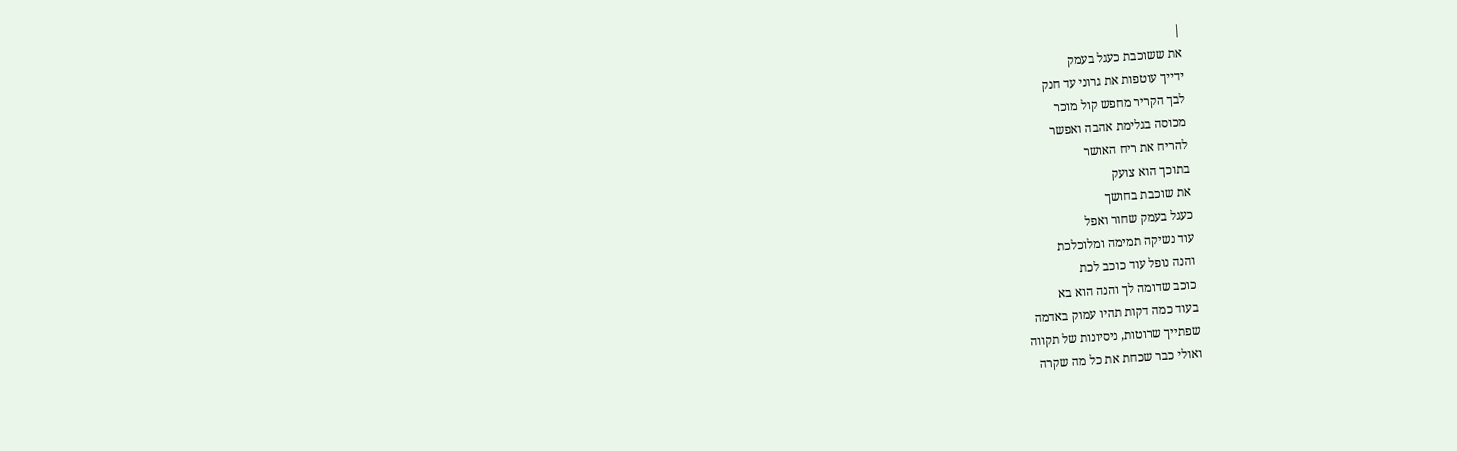|
את ששוכבת כעגל בעמק
ידייך עוטפות את גרוני עד חנק
לבך הקריר מחפש קול מוכר
מכוסה בגלימת אהבה ואפשר
להריח את ריח האושר
בתוכך הוא צועק
את שוכבת בחושך
כעגל בעמק שחור ואפל
עוד נשיקה תמימה ומלוכלכת
והנה נופל עוד כוכב לכת
כוכב שדומה לך והנה הוא בא
בעוד כמה דקות תהיו עמוק באדמה
שפתייך שרוטות, ניסיונות של תקווה
ואולי כבר שכחת את כל מה שקרה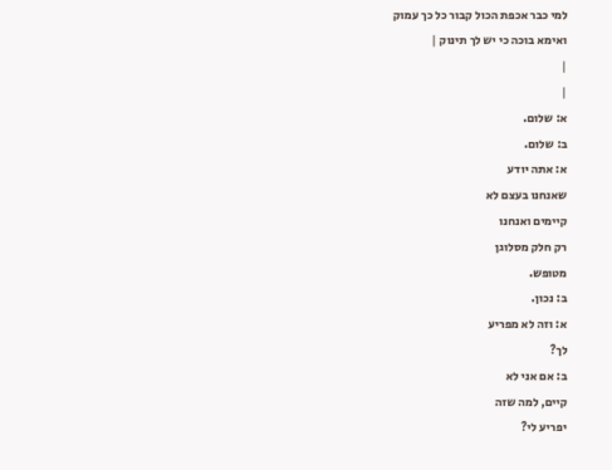למי כבר אכפת הכול קבור כל כך עמוק
ואימא בוכה כי יש לך תינוק |
|
|
א: שלום.
ב: שלום.
א: אתה יודע
שאנחנו בעצם לא
קיימים ואנחנו
רק חלק מסלוגן
מטופש.
ב: נכון.
א: וזה לא מפריע
לך?
ב: אם אני לא
קיים, למה שזה
יפריע לי?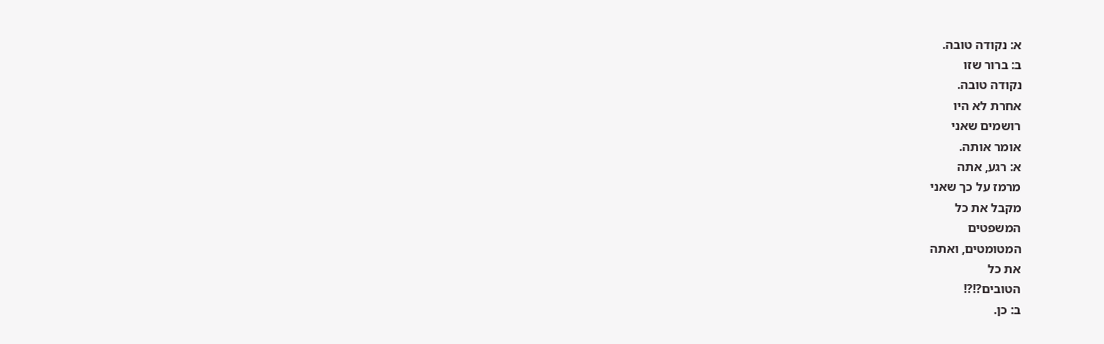א: נקודה טובה.
ב: ברור שזו
נקודה טובה.
אחרת לא היו
רושמים שאני
אומר אותה.
א: רגע, אתה
מרמז על כך שאני
מקבל את כל
המשפטים
המטומטים, ואתה
את כל
הטובים?!?!
ב: כן.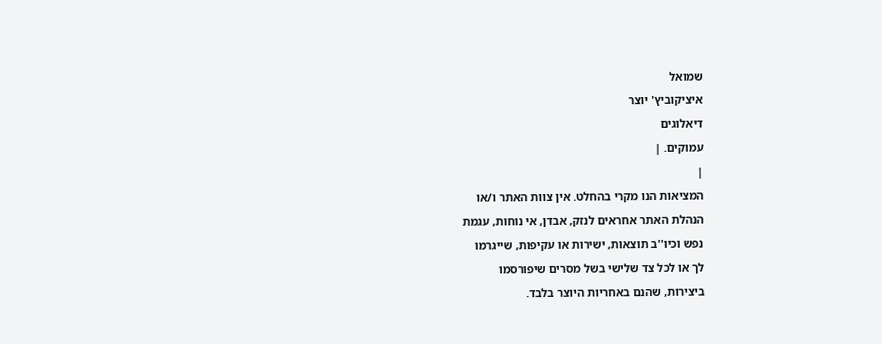שמואל
איציקוביץ' יוצר
דיאלוגים
עמוקים. |
|
המציאות הנו מקרי בהחלט. אין צוות האתר ו/או
הנהלת האתר אחראים לנזק, אבדן, אי נוחות, עגמת
נפש וכיו''ב תוצאות, ישירות או עקיפות, שייגרמו
לך או לכל צד שלישי בשל מסרים שיפורסמו
ביצירות, שהנם באחריות היוצר בלבד.